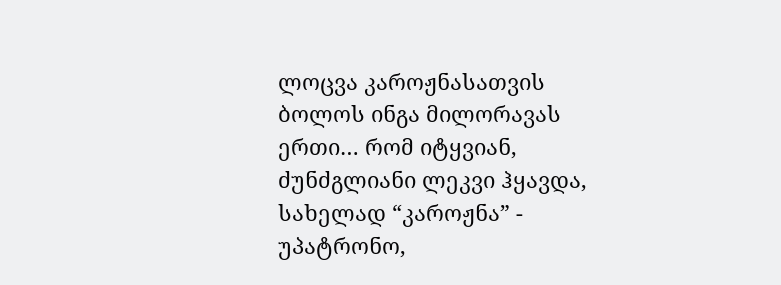ლოცვა კაროჟნასათვის
ბოლოს ინგა მილორავას ერთი… რომ იტყვიან, ძუნძგლიანი ლეკვი ჰყავდა, სახელად “კაროჟნა” - უპატრონო,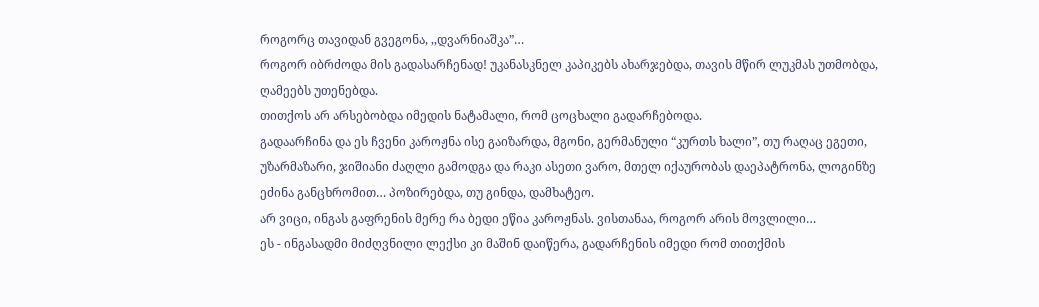როგორც თავიდან გვეგონა, ,,დვარნიაშკა”…
როგორ იბრძოდა მის გადასარჩენად! უკანასკნელ კაპიკებს ახარჯებდა, თავის მწირ ლუკმას უთმობდა, ღამეებს უთენებდა.
თითქოს არ არსებობდა იმედის ნატამალი, რომ ცოცხალი გადარჩებოდა.
გადაარჩინა და ეს ჩვენი კაროჟნა ისე გაიზარდა, მგონი, გერმანული “კურთს ხალი”, თუ რაღაც ეგეთი, უზარმაზარი, ჯიშიანი ძაღლი გამოდგა და რაკი ასეთი ვარო, მთელ იქაურობას დაეპატრონა, ლოგინზე ეძინა განცხრომით… პოზირებდა, თუ გინდა, დამხატეო.
არ ვიცი, ინგას გაფრენის მერე რა ბედი ეწია კაროჟნას. ვისთანაა, როგორ არის მოვლილი…
ეს - ინგასადმი მიძღვნილი ლექსი კი მაშინ დაიწერა, გადარჩენის იმედი რომ თითქმის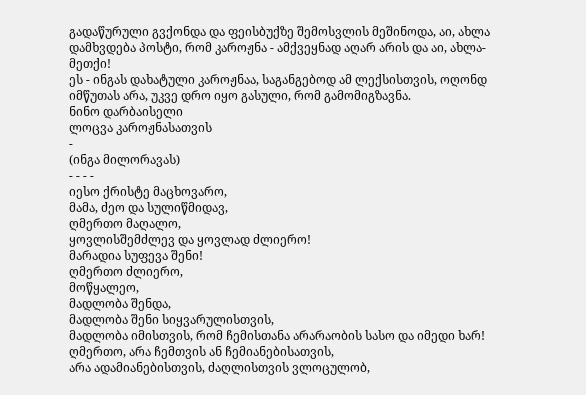გადაწურული გვქონდა და ფეისბუქზე შემოსვლის მეშინოდა, აი, ახლა დამხვდება პოსტი, რომ კაროჟნა - ამქვეყნად აღარ არის და აი, ახლა-მეთქი!
ეს - ინგას დახატული კაროჟნაა, საგანგებოდ ამ ლექსისთვის, ოღონდ იმწუთას არა, უკვე დრო იყო გასული, რომ გამომიგზავნა.
ნინო დარბაისელი
ლოცვა კაროჟნასათვის
-
(ინგა მილორავას)
- - - -
იესო ქრისტე მაცხოვარო,
მამა, ძეო და სულიწმიდავ,
ღმერთო მაღალო,
ყოვლისშემძლევ და ყოვლად ძლიერო!
მარადია სუფევა შენი!
ღმერთო ძლიერო,
მოწყალეო,
მადლობა შენდა,
მადლობა შენი სიყვარულისთვის,
მადლობა იმისთვის, რომ ჩემისთანა არარაობის სასო და იმედი ხარ!
ღმერთო, არა ჩემთვის ან ჩემიანებისათვის,
არა ადამიანებისთვის, ძაღლისთვის ვლოცულობ,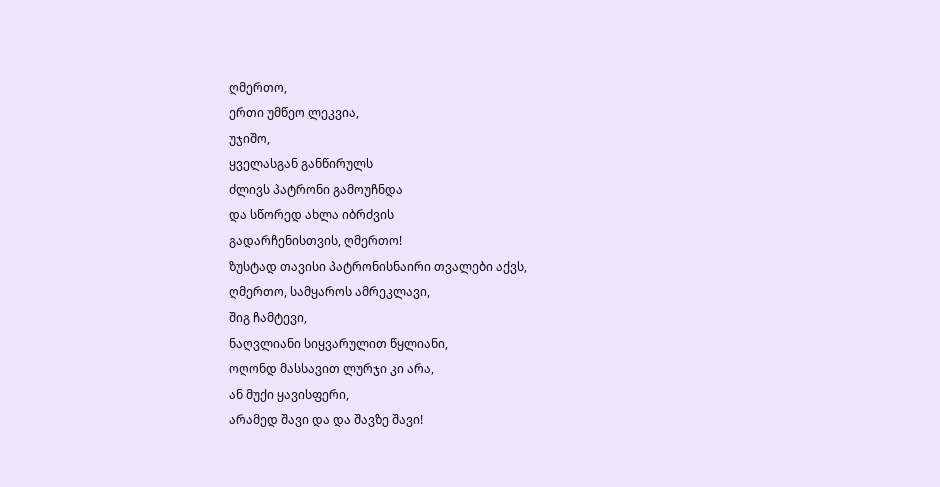ღმერთო,
ერთი უმწეო ლეკვია,
უჯიშო,
ყველასგან განწირულს
ძლივს პატრონი გამოუჩნდა
და სწორედ ახლა იბრძვის
გადარჩენისთვის, ღმერთო!
ზუსტად თავისი პატრონისნაირი თვალები აქვს,
ღმერთო, სამყაროს ამრეკლავი,
შიგ ჩამტევი,
ნაღვლიანი სიყვარულით წყლიანი,
ოღონდ მასსავით ლურჯი კი არა,
ან მუქი ყავისფერი,
არამედ შავი და და შავზე შავი!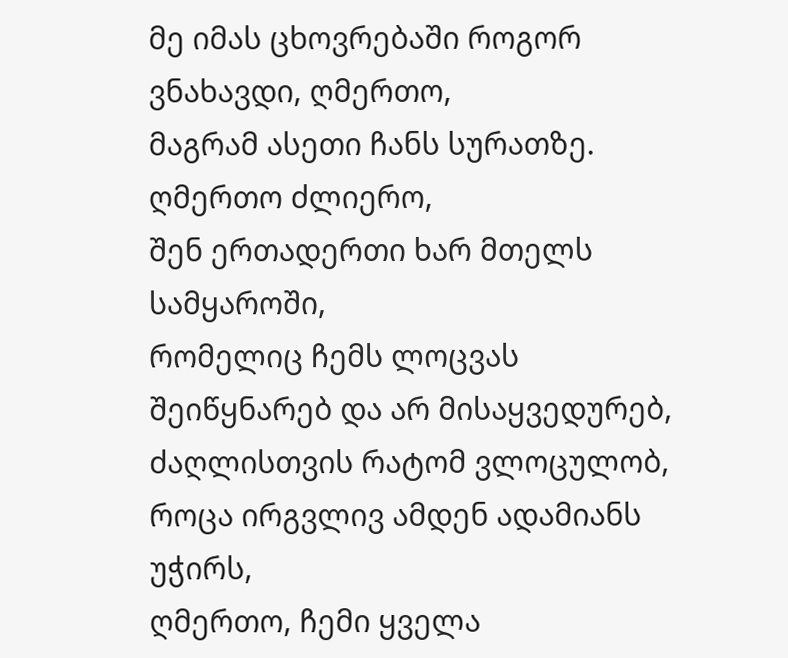მე იმას ცხოვრებაში როგორ ვნახავდი, ღმერთო,
მაგრამ ასეთი ჩანს სურათზე.
ღმერთო ძლიერო,
შენ ერთადერთი ხარ მთელს სამყაროში,
რომელიც ჩემს ლოცვას შეიწყნარებ და არ მისაყვედურებ,
ძაღლისთვის რატომ ვლოცულობ,
როცა ირგვლივ ამდენ ადამიანს უჭირს,
ღმერთო, ჩემი ყველა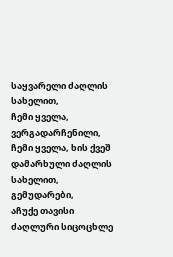საყვარელი ძაღლის სახელით,
ჩემი ყველა, ვერგადარჩენილი,
ჩემი ყველა, ხის ქვეშ დამარხული ძაღლის სახელით,
გემუდარები,
აჩუქე თავისი ძაღლური სიცოცხლე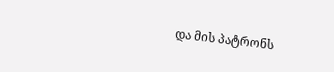და მის პატრონს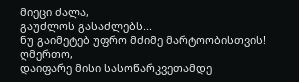მიეცი ძალა,
გაუძლოს გასაძლებს...
ნუ გაიმეტებ უფრო მძიმე მარტოობისთვის!
ღმერთო,
დაიფარე მისი სასოწარკვეთამდე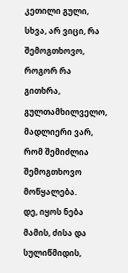კეთილი გული,
სხვა, არ ვიცი, რა შემოგთხოვო,
როგორ რა გითხრა,
გულთამხილველო,
მადლიერი ვარ,
რომ შემიძლია შემოგთხოვო მოწყალება.
დე, იყოს ნება მამის, ძისა და სულიწმიდის,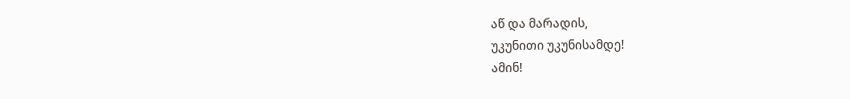აწ და მარადის,
უკუნითი უკუნისამდე!
ამინ!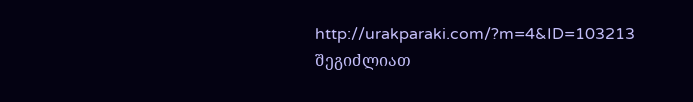http://urakparaki.com/?m=4&ID=103213
შეგიძლიათ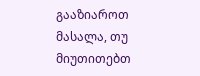გააზიაროთ მასალა, თუ მიუთითებთ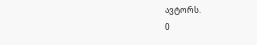ავტორს.
0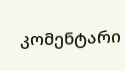კომენტარი